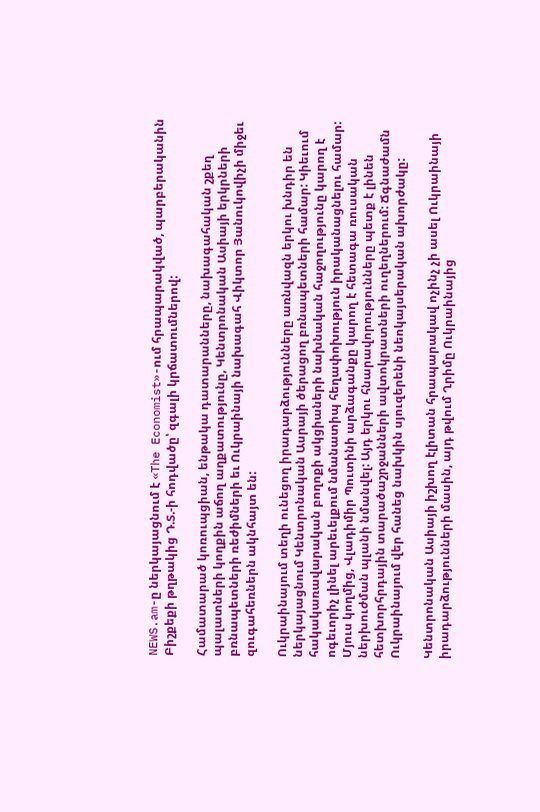NEWS.am-ը ներկայացնում է «The Economist»-ում հրապարակված, պարբերականին Բիշքեքի թղթակից Դ.Տ.-ի հոդվածը՝ զգալի կրճատումներով:

Համատարած կոռուպցիան, ենթակա դատարանները, նախագահական շքեղ պալատների կողքին աճող աղքատությունը, Կենտրոնական Ասիայի երկրների բռնապետների ռեժիմների եւ Ուկրաինայի նախագահ Վիկտոր Յանուկովիչի միջեւ զուգահեռներն ակնհայտ են:

Ուկրաինայում տեղի ունեցող իրադարձությունները առնվազն երկու խնդիր են ներկայացնում Կենտրոնական Ասրայի ծերացող բռնապետների համար: Կիեւում հակակառավարական բողոքի ակցիաների նախնական հաջողությունը կարող է ոգեւորիչ լինել արեւելքում նմանատիպ հեղափոխություն իրականացնելու համար: Մյուս կողմից, Վլադիմիր Պուտինի արձագանքը կարող է հետագա ռուսական ներխուժման պլանի նմանվել: Այդ երկու հնարավորությունները պետք է լինեն հետխորհրդային տարածաշրջանների ավտոկրատների ուղեղներում: Ճգնաժամն Ուկրաինայում վեր հանեց նախկին սյուզերենի նեոկայսերական ախորժակը:

Կենտրոնական Ասիայի իշխող էլիտան հրապարակավ ոչինչ չի ասել Ուկրաինայի իրադարձությունների մասին, այդ թվում Ղրիմը Ուկրաինայից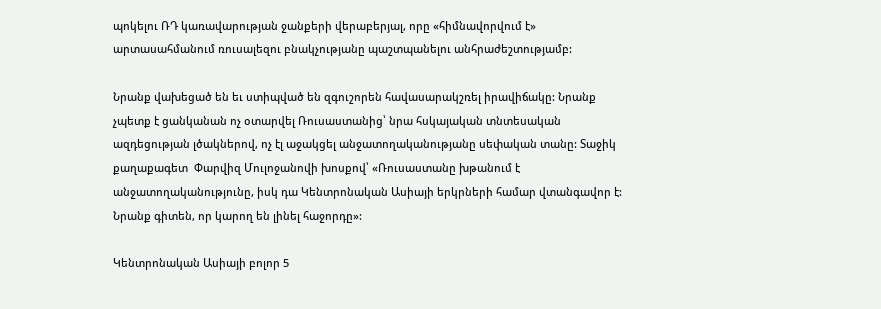պոկելու ՌԴ կառավարության ջանքերի վերաբերյալ, որը «հիմնավորվում է» արտասահմանում ռուսալեզու բնակչությանը պաշտպանելու անհրաժեշտությամբ:

Նրանք վախեցած են եւ ստիպված են զգուշորեն հավասարակշռել իրավիճակը: Նրանք չպետք է ցանկանան ոչ օտարվել Ռուսաստանից՝ նրա հսկայական տնտեսական ազդեցության լծակներով, ոչ էլ աջակցել անջատողականությանը սեփական տանը: Տաջիկ քաղաքագետ  Փարվիզ Մուլոջանովի խոսքով՝ «Ռուսաստանը խթանում է անջատողականությունը, իսկ դա Կենտրոնական Ասիայի երկրների համար վտանգավոր է: Նրանք գիտեն, որ կարող են լինել հաջորդը»:

Կենտրոնական Ասիայի բոլոր 5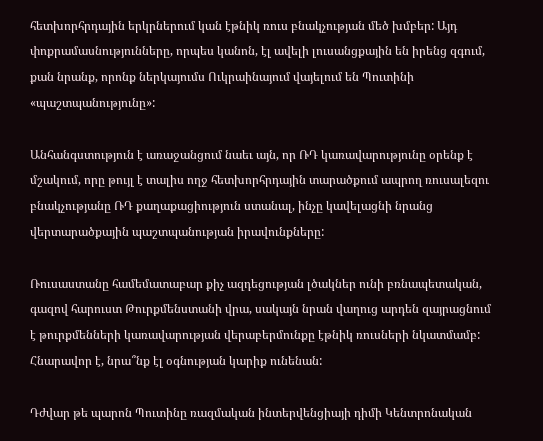հետխորհրդային երկրներում կան էթնիկ ռուս բնակչության մեծ խմբեր: Այդ փոքրամասնությունները, որպես կանոն, էլ ավելի լուսանցքային են իրենց զգում, քան նրանք, որոնք ներկայումս Ուկրաինայում վայելում են Պուտինի «պաշտպանությունը»:

Անհանգստություն է առաջանցում նաեւ այն, որ ՌԴ կառավարությունը օրենք է մշակում, որը թույլ է տալիս ողջ հետխորհրդային տարածքում ապրող ռուսալեզու բնակչությանը ՌԴ քաղաքացիություն ստանալ, ինչը կավելացնի նրանց վերտարածքային պաշտպանության իրավունքները:

Ռուսաստանը համեմատաբար քիչ ազդեցության լծակներ ունի բռնապետական, գազով հարուստ Թուրքմենստանի վրա, սակայն նրան վաղուց արդեն զայրացնում է թուրքմենների կառավարության վերաբերմունքը էթնիկ ռուսների նկատմամբ: Հնարավոր է, նրա՞նք էլ օգնության կարիք ունենան:

Դժվար թե պարոն Պուտինը ռազմական ինտերվենցիայի դիմի Կենտրոնական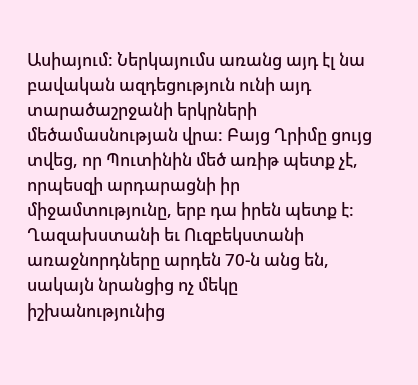Ասիայում: Ներկայումս առանց այդ էլ նա բավական ազդեցություն ունի այդ տարածաշրջանի երկրների մեծամասնության վրա: Բայց Ղրիմը ցույց տվեց, որ Պուտինին մեծ առիթ պետք չէ, որպեսզի արդարացնի իր միջամտությունը, երբ դա իրեն պետք է:
Ղազախստանի եւ Ուզբեկստանի առաջնորդները արդեն 70-ն անց են, սակայն նրանցից ոչ մեկը իշխանությունից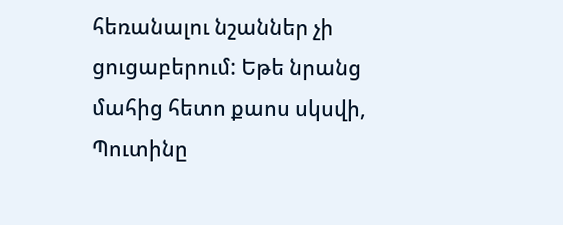հեռանալու նշաններ չի ցուցաբերում: Եթե նրանց մահից հետո քաոս սկսվի, Պուտինը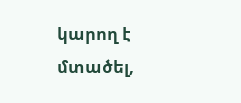կարող է մտածել,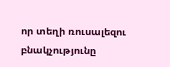որ տեղի ռուսալեզու բնակչությունը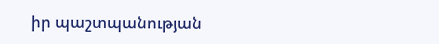իր պաշտպանության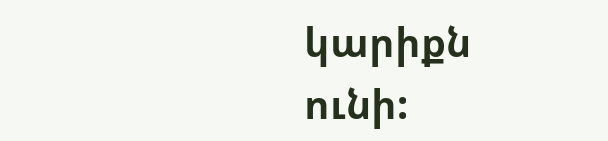կարիքն ունի: